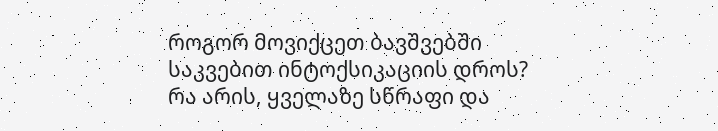როგორ მოვიქცეთ ბავშვებში საკვებით ინტოქსიკაციის დროს?
რა არის, ყველაზე სწრაფი და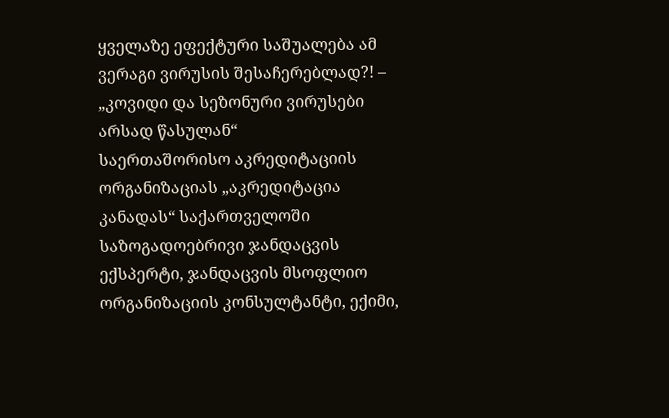ყველაზე ეფექტური საშუალება ამ ვერაგი ვირუსის შესაჩერებლად?! – „კოვიდი და სეზონური ვირუსები არსად წასულან“
საერთაშორისო აკრედიტაციის ორგანიზაციას „აკრედიტაცია კანადას“ საქართველოში საზოგადოებრივი ჯანდაცვის ექსპერტი, ჯანდაცვის მსოფლიო ორგანიზაციის კონსულტანტი, ექიმი,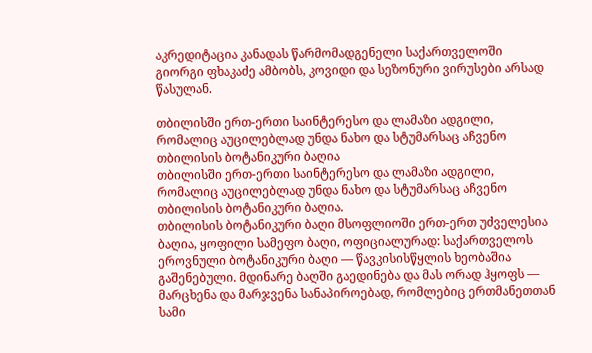აკრედიტაცია კანადას წარმომადგენელი საქართველოში გიორგი ფხაკაძე ამბობს, კოვიდი და სეზონური ვირუსები არსად წასულან.

თბილისში ერთ-ერთი საინტერესო და ლამაზი ადგილი, რომალიც აუცილებლად უნდა ნახო და სტუმარსაც აჩვენო თბილისის ბოტანიკური ბაღია
თბილისში ერთ-ერთი საინტერესო და ლამაზი ადგილი, რომალიც აუცილებლად უნდა ნახო და სტუმარსაც აჩვენო თბილისის ბოტანიკური ბაღია.
თბილისის ბოტანიკური ბაღი მსოფლიოში ერთ-ერთ უძველესია ბაღია, ყოფილი სამეფო ბაღი, ოფიციალურად: საქართველოს ეროვნული ბოტანიკური ბაღი — წავკისისწყლის ხეობაშია გაშენებული. მდინარე ბაღში გაედინება და მას ორად ჰყოფს — მარცხენა და მარჯვენა სანაპიროებად, რომლებიც ერთმანეთთან სამი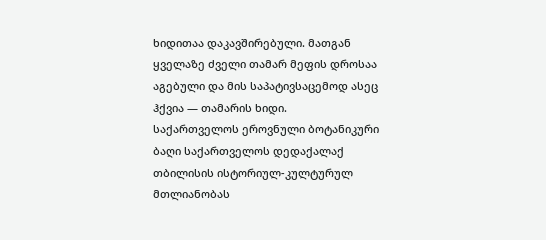ხიდითაა დაკავშირებული. მათგან ყველაზე ძველი თამარ მეფის დროსაა აგებული და მის საპატივსაცემოდ ასეც ჰქვია — თამარის ხიდი.
საქართველოს ეროვნული ბოტანიკური ბაღი საქართველოს დედაქალაქ თბილისის ისტორიულ-კულტურულ მთლიანობას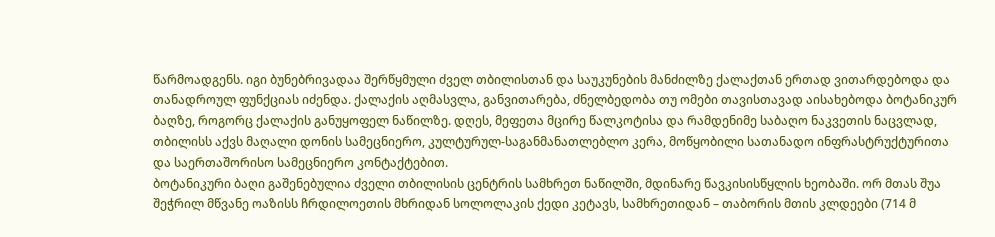წარმოადგენს. იგი ბუნებრივადაა შერწყმული ძველ თბილისთან და საუკუნების მანძილზე ქალაქთან ერთად ვითარდებოდა და თანადროულ ფუნქციას იძენდა. ქალაქის აღმასვლა, განვითარება, ძნელბედობა თუ ომები თავისთავად აისახებოდა ბოტანიკურ ბაღზე, როგორც ქალაქის განუყოფელ ნაწილზე. დღეს, მეფეთა მცირე წალკოტისა და რამდენიმე საბაღო ნაკვეთის ნაცვლად, თბილისს აქვს მაღალი დონის სამეცნიერო, კულტურულ-საგანმანათლებლო კერა, მოწყობილი სათანადო ინფრასტრუქტურითა და საერთაშორისო სამეცნიერო კონტაქტებით.
ბოტანიკური ბაღი გაშენებულია ძველი თბილისის ცენტრის სამხრეთ ნაწილში, მდინარე წავკისისწყლის ხეობაში. ორ მთას შუა შეჭრილ მწვანე ოაზისს ჩრდილოეთის მხრიდან სოლოლაკის ქედი კეტავს, სამხრეთიდან – თაბორის მთის კლდეები (714 მ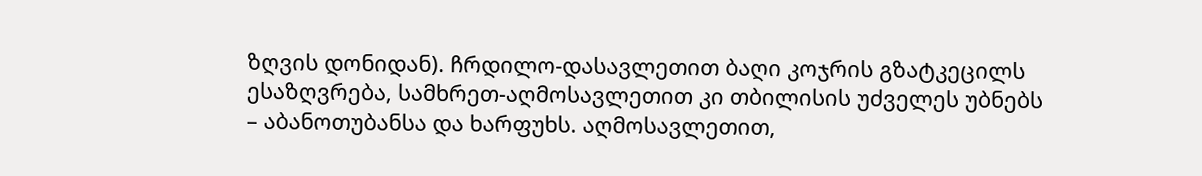ზღვის დონიდან). ჩრდილო-დასავლეთით ბაღი კოჯრის გზატკეცილს ესაზღვრება, სამხრეთ-აღმოსავლეთით კი თბილისის უძველეს უბნებს – აბანოთუბანსა და ხარფუხს. აღმოსავლეთით,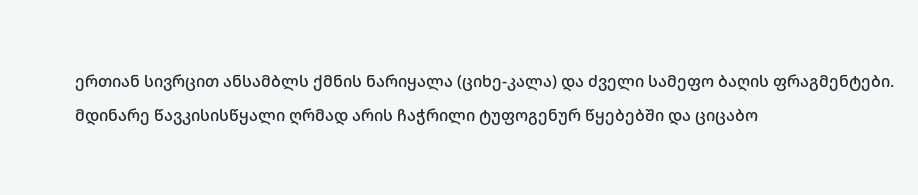ერთიან სივრცით ანსამბლს ქმნის ნარიყალა (ციხე-კალა) და ძველი სამეფო ბაღის ფრაგმენტები.
მდინარე წავკისისწყალი ღრმად არის ჩაჭრილი ტუფოგენურ წყებებში და ციცაბო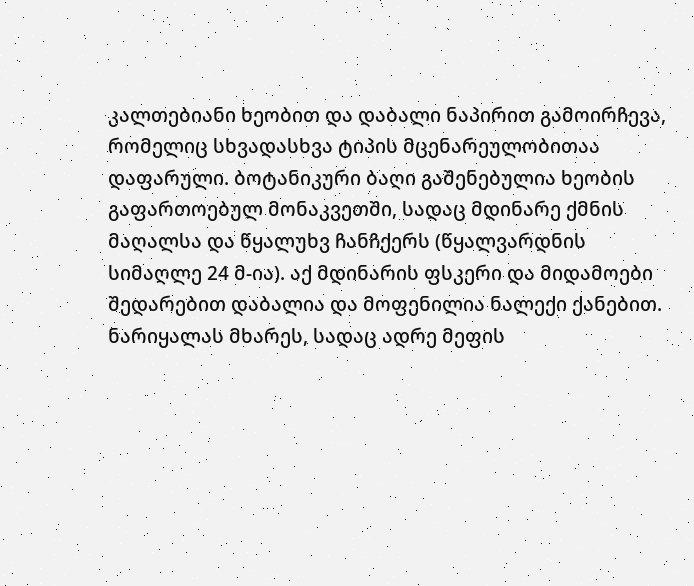კალთებიანი ხეობით და დაბალი ნაპირით გამოირჩევა, რომელიც სხვადასხვა ტიპის მცენარეულობითაა დაფარული. ბოტანიკური ბაღი გაშენებულია ხეობის გაფართოებულ მონაკვეთში, სადაც მდინარე ქმნის მაღალსა და წყალუხვ ჩანჩქერს (წყალვარდნის სიმაღლე 24 მ-ია). აქ მდინარის ფსკერი და მიდამოები შედარებით დაბალია და მოფენილია ნალექი ქანებით.
ნარიყალას მხარეს, სადაც ადრე მეფის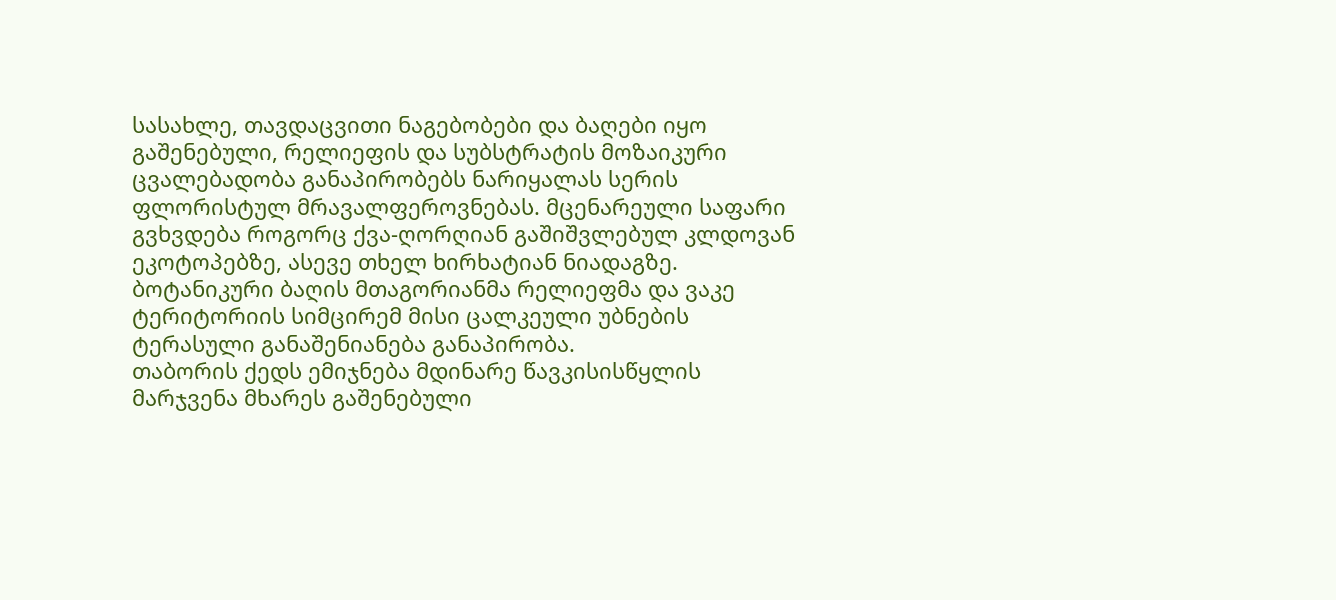სასახლე, თავდაცვითი ნაგებობები და ბაღები იყო გაშენებული, რელიეფის და სუბსტრატის მოზაიკური ცვალებადობა განაპირობებს ნარიყალას სერის ფლორისტულ მრავალფეროვნებას. მცენარეული საფარი გვხვდება როგორც ქვა-ღორღიან გაშიშვლებულ კლდოვან ეკოტოპებზე, ასევე თხელ ხირხატიან ნიადაგზე.
ბოტანიკური ბაღის მთაგორიანმა რელიეფმა და ვაკე ტერიტორიის სიმცირემ მისი ცალკეული უბნების ტერასული განაშენიანება განაპირობა.
თაბორის ქედს ემიჯნება მდინარე წავკისისწყლის მარჯვენა მხარეს გაშენებული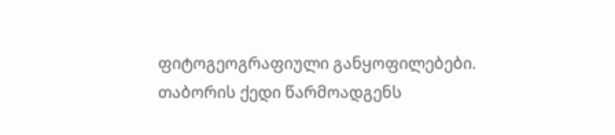ფიტოგეოგრაფიული განყოფილებები. თაბორის ქედი წარმოადგენს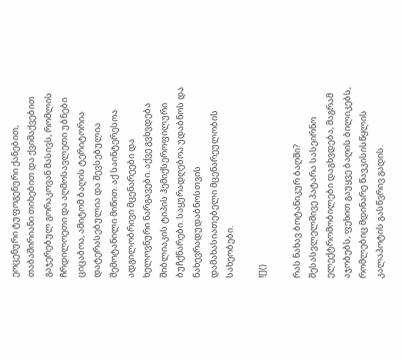ეოცენური ტუფოგენური ქანებით, თაბაშირიანი თიხებით და ქვიშაქვებით გაჯერებულ გორაკოვან მასივს, რომლის ჩრდილოეთი და აღმოსავლეთი უბნები ციცაბოა, ამიტომ ბაღის ტერიტორია დატერასებულია და შევსებულია შემოტანილი მიწით. აქ საინტერესოა ადგილობრივი მცენარეები და ხელოვნური ნარგავები. აქვე გვხვდება შიბლიაკის ტიპის ჰემიქსეროფილური ბუჩქნარები. საყურადღებოა უდაბნოს და ნახევრადუდაბნოსთვის დამახასიათებელი მცენარეულობის სახეობები.

![]()

რას ნახავ ბოტანიკურ ბაღში?
შესასვლელშივე პატარა სასეირნო ელექტრომობილები დაგხვდება, მაგრამ აჯობებს, ფეხით გაუყვე ბაღის ბილიკებს, რომლებიც მდინარე წავკისისწყლის კალაპოტის გასწვრივ გადის.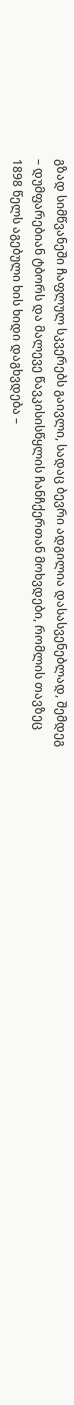გზად სიმწვანეში ჩაფლულ სკვერებს გაივლი, სადაც ბევრი ადგილია დასასვენებლად, შემდეგ – დუმფარებიან ტბორს და მალევე წავკისისწყლის ჩანჩქერთან მოხვდები, რომლის თავზეც 1898 წელს აგებული ხის ხიდი დაგხვდება –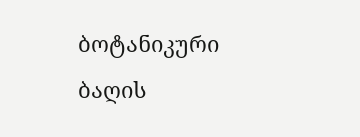ბოტანიკური ბაღის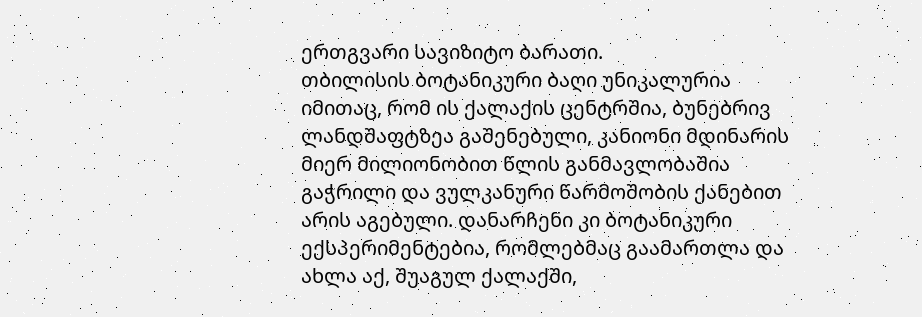ერთგვარი სავიზიტო ბარათი.
თბილისის ბოტანიკური ბაღი უნიკალურია იმითაც, რომ ის ქალაქის ცენტრშია, ბუნებრივ ლანდშაფტზეა გაშენებული, კანიონი მდინარის მიერ მილიონობით წლის განმავლობაშია გაჭრილი და ვულკანური წარმოშობის ქანებით არის აგებული. დანარჩენი კი ბოტანიკური ექსპერიმენტებია, რომლებმაც გაამართლა და ახლა აქ, შუაგულ ქალაქში,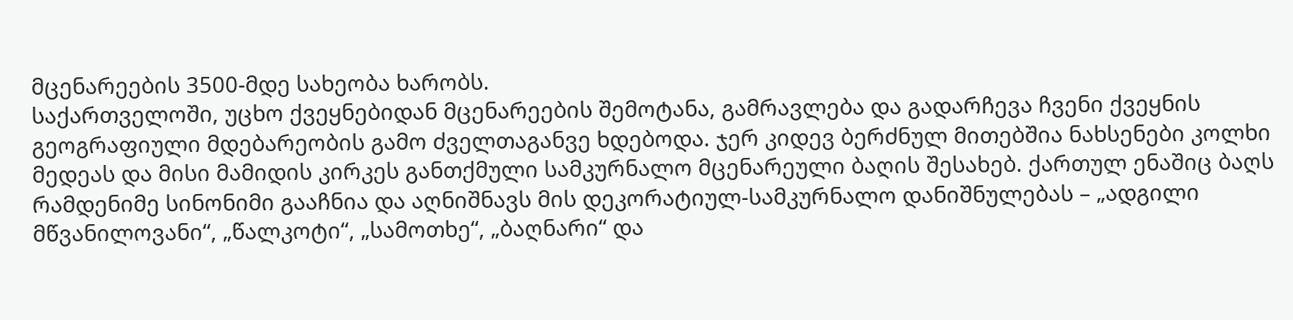მცენარეების 3500-მდე სახეობა ხარობს.
საქართველოში, უცხო ქვეყნებიდან მცენარეების შემოტანა, გამრავლება და გადარჩევა ჩვენი ქვეყნის გეოგრაფიული მდებარეობის გამო ძველთაგანვე ხდებოდა. ჯერ კიდევ ბერძნულ მითებშია ნახსენები კოლხი მედეას და მისი მამიდის კირკეს განთქმული სამკურნალო მცენარეული ბაღის შესახებ. ქართულ ენაშიც ბაღს რამდენიმე სინონიმი გააჩნია და აღნიშნავს მის დეკორატიულ-სამკურნალო დანიშნულებას – „ადგილი მწვანილოვანი“, „წალკოტი“, „სამოთხე“, „ბაღნარი“ და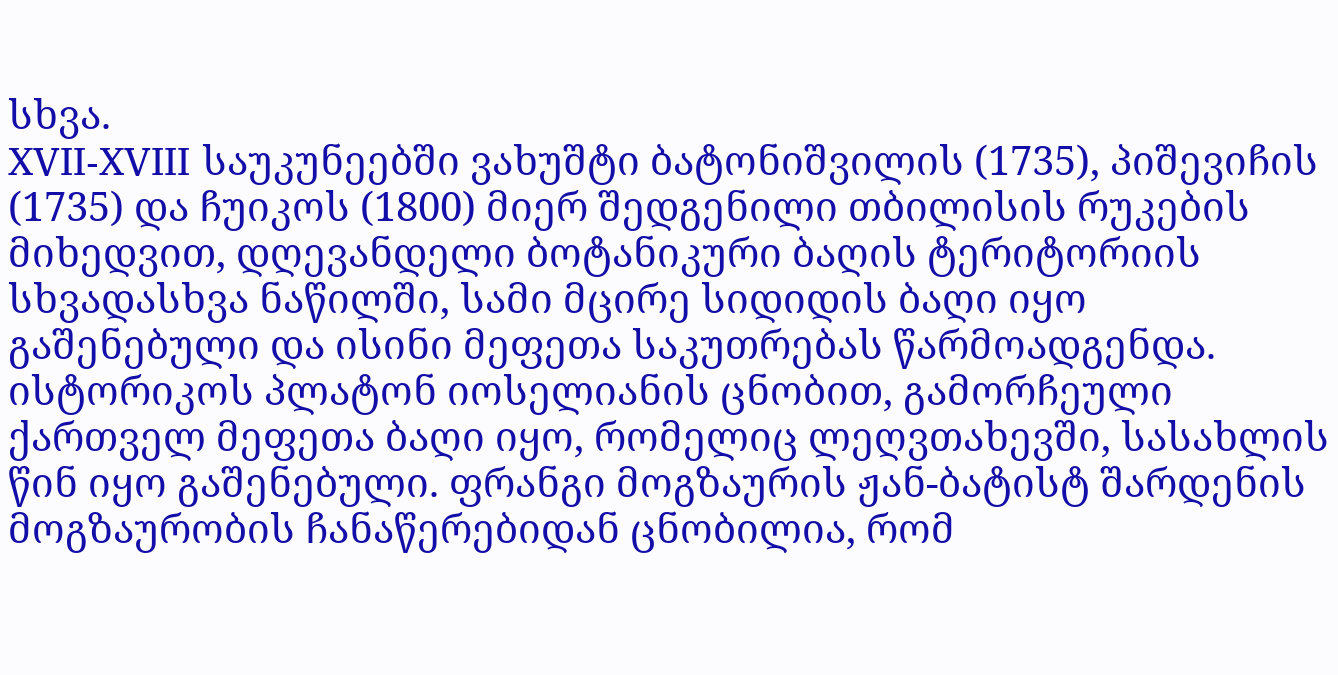სხვა.
XVII-XVIII საუკუნეებში ვახუშტი ბატონიშვილის (1735), პიშევიჩის (1735) და ჩუიკოს (1800) მიერ შედგენილი თბილისის რუკების მიხედვით, დღევანდელი ბოტანიკური ბაღის ტერიტორიის სხვადასხვა ნაწილში, სამი მცირე სიდიდის ბაღი იყო გაშენებული და ისინი მეფეთა საკუთრებას წარმოადგენდა. ისტორიკოს პლატონ იოსელიანის ცნობით, გამორჩეული ქართველ მეფეთა ბაღი იყო, რომელიც ლეღვთახევში, სასახლის წინ იყო გაშენებული. ფრანგი მოგზაურის ჟან-ბატისტ შარდენის მოგზაურობის ჩანაწერებიდან ცნობილია, რომ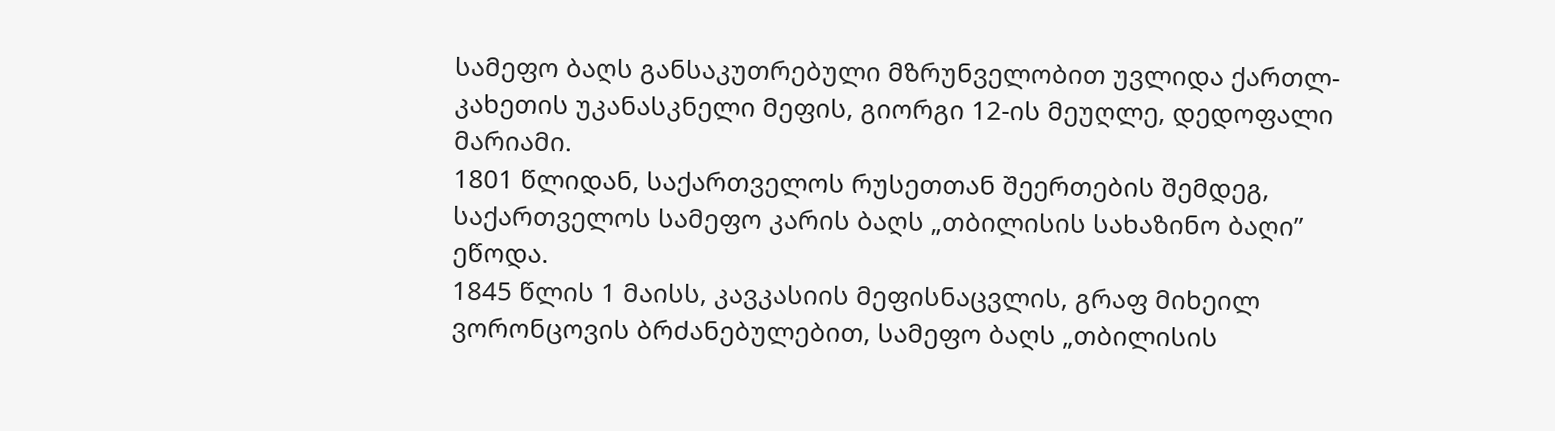სამეფო ბაღს განსაკუთრებული მზრუნველობით უვლიდა ქართლ-კახეთის უკანასკნელი მეფის, გიორგი 12-ის მეუღლე, დედოფალი მარიამი.
1801 წლიდან, საქართველოს რუსეთთან შეერთების შემდეგ, საქართველოს სამეფო კარის ბაღს „თბილისის სახაზინო ბაღი” ეწოდა.
1845 წლის 1 მაისს, კავკასიის მეფისნაცვლის, გრაფ მიხეილ ვორონცოვის ბრძანებულებით, სამეფო ბაღს „თბილისის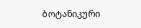ბოტანიკური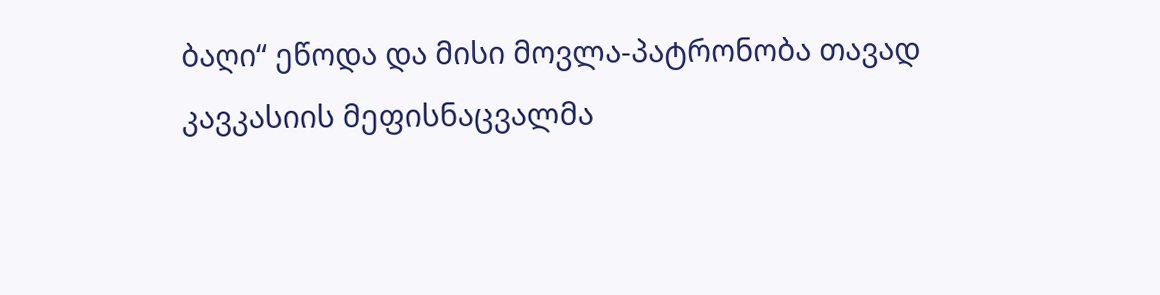ბაღი“ ეწოდა და მისი მოვლა-პატრონობა თავად კავკასიის მეფისნაცვალმა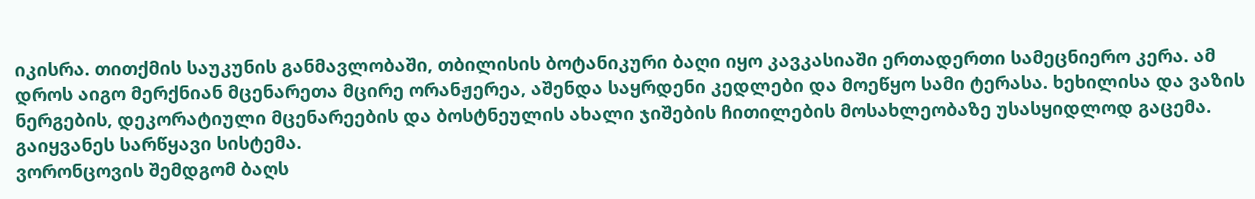იკისრა. თითქმის საუკუნის განმავლობაში, თბილისის ბოტანიკური ბაღი იყო კავკასიაში ერთადერთი სამეცნიერო კერა. ამ დროს აიგო მერქნიან მცენარეთა მცირე ორანჟერეა, აშენდა საყრდენი კედლები და მოეწყო სამი ტერასა. ხეხილისა და ვაზის ნერგების, დეკორატიული მცენარეების და ბოსტნეულის ახალი ჯიშების ჩითილების მოსახლეობაზე უსასყიდლოდ გაცემა. გაიყვანეს სარწყავი სისტემა.
ვორონცოვის შემდგომ ბაღს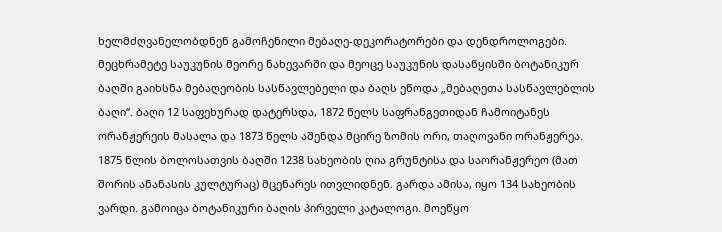ხელმძღვანელობდნენ გამოჩენილი მებაღე-დეკორატორები და დენდროლოგები. მეცხრამეტე საუკუნის მეორე ნახევარში და მეოცე საუკუნის დასაწყისში ბოტანიკურ ბაღში გაიხსნა მებაღეობის სასწავლებელი და ბაღს ეწოდა „მებაღეთა სასწავლებლის ბაღი“. ბაღი 12 საფეხურად დატერსდა, 1872 წელს საფრანგეთიდან ჩამოიტანეს ორანჟერეის მასალა და 1873 წელს აშენდა მცირე ზომის ორი, თაღოვანი ორანჟერეა. 1875 წლის ბოლოსათვის ბაღში 1238 სახეობის ღია გრუნტისა და საორანჟერეო (მათ შორის ანანასის კულტურაც) მცენარეს ითვლიდნენ. გარდა ამისა, იყო 134 სახეობის ვარდი. გამოიცა ბოტანიკური ბაღის პირველი კატალოგი. მოეწყო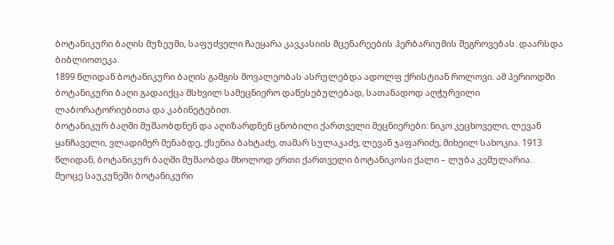ბოტანიკური ბაღის მუზეუმი, საფუძველი ჩაეყარა კავკასიის მცენარეების ჰერბარიუმის შეგროვებას. დაარსდა ბიბლიოთეკა.
1899 წლიდან ბოტანიკური ბაღის გამგის მოვალეობას ასრულებდა ადოლფ ქრისტიან როლოვი. ამ პერიოდში ბოტანიკური ბაღი გადაიქცა მსხვილ სამეცნიერო დაწესებულებად, სათანადოდ აღჭურვილი ლაბორატორიებითა და კაბინეტებით.
ბოტანიკურ ბაღში მუშაობდნენ და აღიზარდნენ ცნობილი ქართველი მეცნიერები: ნიკო კეცხოველი, ლევან ყანჩაველი, ვლადიმერ მენაბდე, ქსენია ბახტაძე, თამარ სულაკაძე, ლევან ჯაფარიძე, მიხეილ სახოკია. 1913 წლიდან, ბოტანიკურ ბაღში მუშაობდა მხოლოდ ერთი ქართველი ბოტანიკოსი ქალი – ლუბა კემულარია.
მეოცე საუკუნეში ბოტანიკური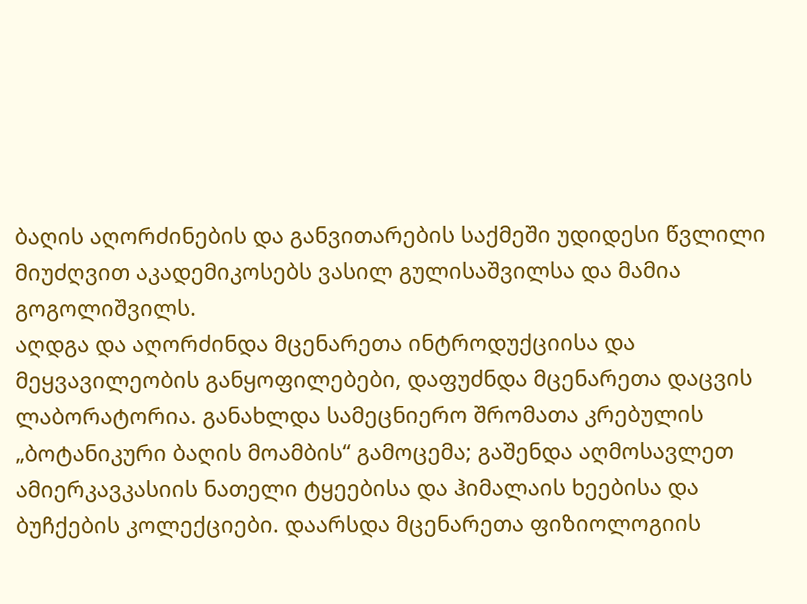ბაღის აღორძინების და განვითარების საქმეში უდიდესი წვლილი მიუძღვით აკადემიკოსებს ვასილ გულისაშვილსა და მამია გოგოლიშვილს.
აღდგა და აღორძინდა მცენარეთა ინტროდუქციისა და მეყვავილეობის განყოფილებები, დაფუძნდა მცენარეთა დაცვის ლაბორატორია. განახლდა სამეცნიერო შრომათა კრებულის „ბოტანიკური ბაღის მოამბის“ გამოცემა; გაშენდა აღმოსავლეთ ამიერკავკასიის ნათელი ტყეებისა და ჰიმალაის ხეებისა და ბუჩქების კოლექციები. დაარსდა მცენარეთა ფიზიოლოგიის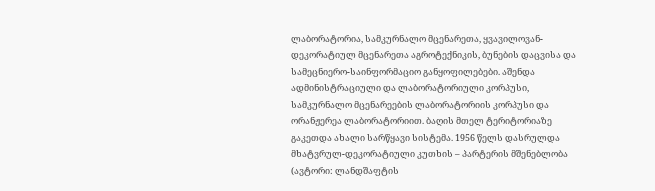ლაბორატორია, სამკურნალო მცენარეთა, ყვავილოვან-დეკორატიულ მცენარეთა აგროტექნიკის, ბუნების დაცვისა და სამეცნიერო-საინფორმაციო განყოფილებები. აშენდა ადმინისტრაციული და ლაბორატორიული კორპუსი, სამკურნალო მცენარეების ლაბორატორიის კორპუსი და ორანჟერეა ლაბორატორიით. ბაღის მთელ ტერიტორიაზე გაკეთდა ახალი სარწყავი სისტემა. 1956 წელს დასრულდა მხატვრულ-დეკორატიული კუთხის – პარტერის მშენებლობა (ავტორი: ლანდშაფტის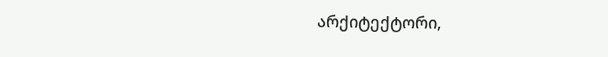არქიტექტორი,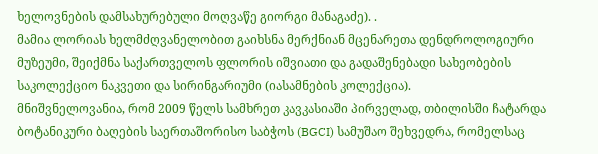ხელოვნების დამსახურებული მოღვაწე გიორგი მანაგაძე). .
მამია ლორიას ხელმძღვანელობით გაიხსნა მერქნიან მცენარეთა დენდროლოგიური მუზეუმი, შეიქმნა საქართველოს ფლორის იშვიათი და გადაშენებადი სახეობების საკოლექციო ნაკვეთი და სირინგარიუმი (იასამნების კოლექცია).
მნიშვნელოვანია, რომ 2009 წელს სამხრეთ კავკასიაში პირველად, თბილისში ჩატარდა ბოტანიკური ბაღების საერთაშორისო საბჭოს (BGCI) სამუშაო შეხვედრა, რომელსაც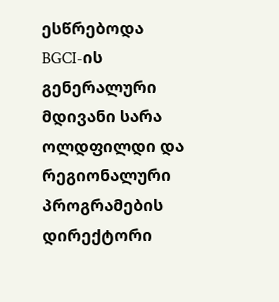ესწრებოდა BGCI-ის გენერალური მდივანი სარა ოლდფილდი და რეგიონალური პროგრამების დირექტორი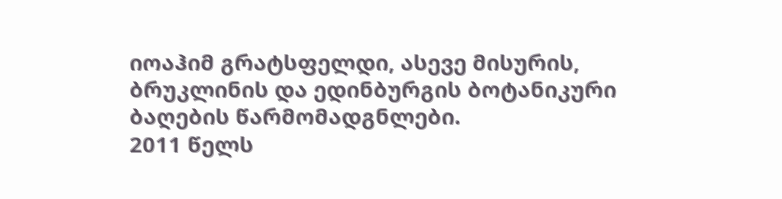იოაჰიმ გრატსფელდი, ასევე მისურის, ბრუკლინის და ედინბურგის ბოტანიკური ბაღების წარმომადგნლები.
2011 წელს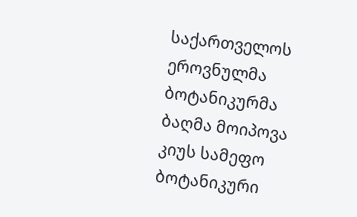საქართველოს ეროვნულმა ბოტანიკურმა ბაღმა მოიპოვა კიუს სამეფო ბოტანიკური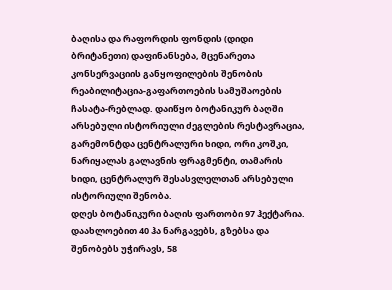ბაღისა და რაფორდის ფონდის (დიდი ბრიტანეთი) დაფინანსება, მცენარეთა კონსერვაციის განყოფილების შენობის რეაბილიტაცია-გაფართოების სამუშაოების ჩასატა-რებლად. დაიწყო ბოტანიკურ ბაღში არსებული ისტორიული ძეგლების რესტავრაცია, გარემონტდა ცენტრალური ხიდი, ორი კოშკი, ნარიყალას გალავნის ფრაგმენტი, თამარის ხიდი, ცენტრალურ შესასვლელთან არსებული ისტორიული შენობა.
დღეს ბოტანიკური ბაღის ფართობი 97 ჰექტარია. დაახლოებით 40 ჰა ნარგავებს, გზებსა და შენობებს უჭირავს, 58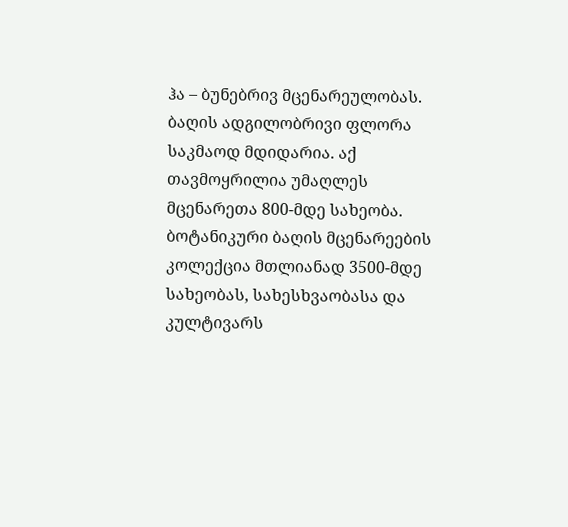ჰა – ბუნებრივ მცენარეულობას. ბაღის ადგილობრივი ფლორა საკმაოდ მდიდარია. აქ თავმოყრილია უმაღლეს მცენარეთა 800-მდე სახეობა. ბოტანიკური ბაღის მცენარეების კოლექცია მთლიანად 3500-მდე სახეობას, სახესხვაობასა და კულტივარს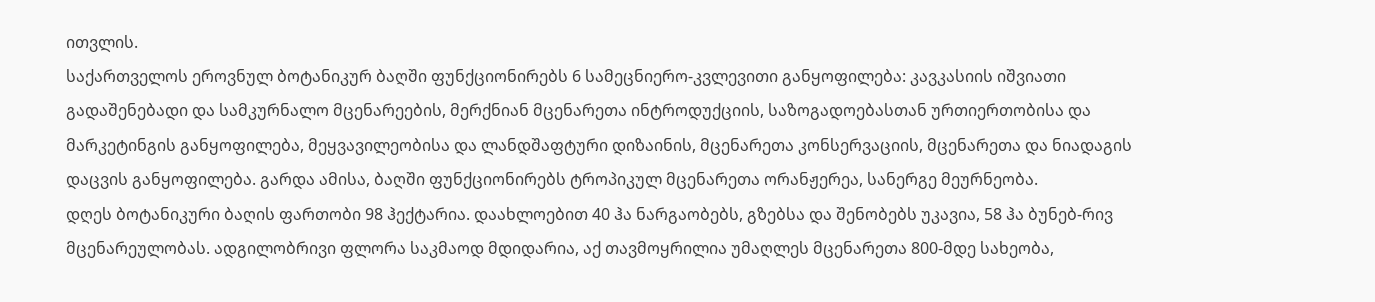ითვლის.
საქართველოს ეროვნულ ბოტანიკურ ბაღში ფუნქციონირებს 6 სამეცნიერო-კვლევითი განყოფილება: კავკასიის იშვიათი გადაშენებადი და სამკურნალო მცენარეების, მერქნიან მცენარეთა ინტროდუქციის, საზოგადოებასთან ურთიერთობისა და მარკეტინგის განყოფილება, მეყვავილეობისა და ლანდშაფტური დიზაინის, მცენარეთა კონსერვაციის, მცენარეთა და ნიადაგის დაცვის განყოფილება. გარდა ამისა, ბაღში ფუნქციონირებს ტროპიკულ მცენარეთა ორანჟერეა, სანერგე მეურნეობა.
დღეს ბოტანიკური ბაღის ფართობი 98 ჰექტარია. დაახლოებით 40 ჰა ნარგაობებს, გზებსა და შენობებს უკავია, 58 ჰა ბუნებ-რივ მცენარეულობას. ადგილობრივი ფლორა საკმაოდ მდიდარია, აქ თავმოყრილია უმაღლეს მცენარეთა 800-მდე სახეობა,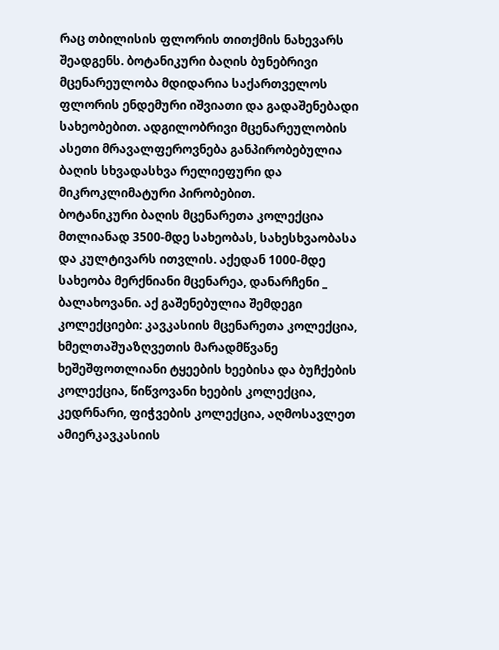რაც თბილისის ფლორის თითქმის ნახევარს შეადგენს. ბოტანიკური ბაღის ბუნებრივი მცენარეულობა მდიდარია საქართველოს ფლორის ენდემური იშვიათი და გადაშენებადი სახეობებით. ადგილობრივი მცენარეულობის ასეთი მრავალფეროვნება განპირობებულია ბაღის სხვადასხვა რელიეფური და მიკროკლიმატური პირობებით.
ბოტანიკური ბაღის მცენარეთა კოლექცია მთლიანად 3500-მდე სახეობას, სახესხვაობასა და კულტივარს ითვლის. აქედან 1000-მდე სახეობა მერქნიანი მცენარეა, დანარჩენი _ ბალახოვანი. აქ გაშენებულია შემდეგი კოლექციები: კავკასიის მცენარეთა კოლექცია, ხმელთაშუაზღვეთის მარადმწვანე ხეშეშფოთლიანი ტყეების ხეებისა და ბუჩქების კოლექცია, წიწვოვანი ხეების კოლექცია, კედრნარი, ფიჭვების კოლექცია, აღმოსავლეთ ამიერკავკასიის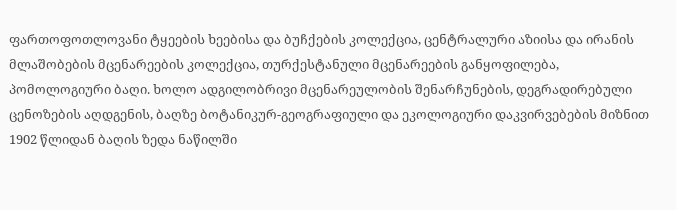ფართოფოთლოვანი ტყეების ხეებისა და ბუჩქების კოლექცია, ცენტრალური აზიისა და ირანის მლაშობების მცენარეების კოლექცია, თურქესტანული მცენარეების განყოფილება, პომოლოგიური ბაღი. ხოლო ადგილობრივი მცენარეულობის შენარჩუნების, დეგრადირებული ცენოზების აღდგენის, ბაღზე ბოტანიკურ-გეოგრაფიული და ეკოლოგიური დაკვირვებების მიზნით 1902 წლიდან ბაღის ზედა ნაწილში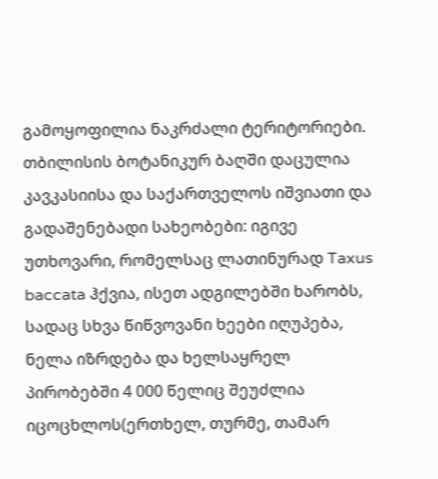გამოყოფილია ნაკრძალი ტერიტორიები.
თბილისის ბოტანიკურ ბაღში დაცულია კავკასიისა და საქართველოს იშვიათი და გადაშენებადი სახეობები: იგივე უთხოვარი, რომელსაც ლათინურად Taxus baccata ჰქვია, ისეთ ადგილებში ხარობს, სადაც სხვა წიწვოვანი ხეები იღუპება, ნელა იზრდება და ხელსაყრელ პირობებში 4 000 წელიც შეუძლია იცოცხლოს(ერთხელ, თურმე, თამარ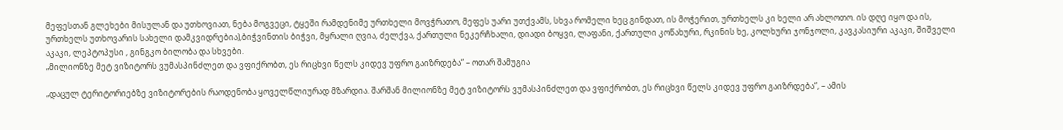მეფესთან გლეხები მისულან და უთხოვიათ, ნება მოგვეცი, ტყეში რამდენიმე ურთხელი მოვჭრათო, მეფეს უარი უთქვამს, სხვა რომელი ხეც გინდათ, ის მოჭერით, ურთხელს კი ხელი არ ახლოთო. ის დღე იყო და ის, ურთხელს უთხოვარის სახელი დამკვიდრებია),ბიჭვინთის ბიჭვი, მყრალი ღვია, ძელქვა, ქართული ნეკერჩხალი, დიადი ბოყვი, ლაფანი, ქართული კოწახური, რკინის ხე, კოლხური ჯონჯოლი, კავკასიური აკაკი, შიშველი აკაკი, ლეპტოპუსი , გინგკო ბილობა და სხვები.
„მილიონზე მეტ ვიზიტორს ვუმასპინძლეთ და ვფიქრობთ, ეს რიცხვი წელს კიდევ უფრო გაიზრდება“ – ოთარ შამუგია

„დაცულ ტერიტორიებზე ვიზიტორების რაოდენობა ყოველწლიურად მზარდია. შარშან მილიონზე მეტ ვიზიტორს ვუმასპინძლეთ და ვფიქრობთ, ეს რიცხვი წელს კიდევ უფრო გაიზრდება“, – ამის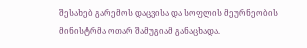შესახებ გარემოს დაცვისა და სოფლის მეურნეობის მინისტრმა ოთარ შამუგიამ განაცხადა.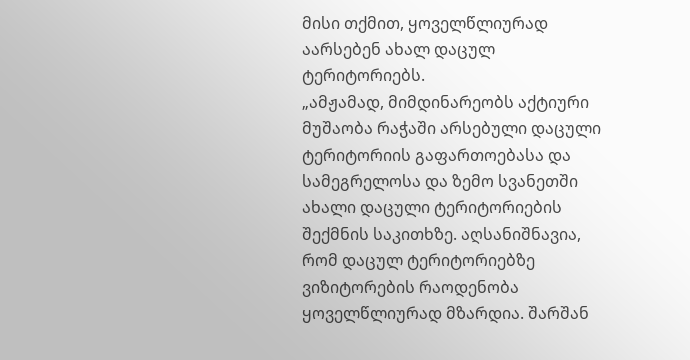მისი თქმით, ყოველწლიურად აარსებენ ახალ დაცულ ტერიტორიებს.
„ამჟამად, მიმდინარეობს აქტიური მუშაობა რაჭაში არსებული დაცული ტერიტორიის გაფართოებასა და სამეგრელოსა და ზემო სვანეთში ახალი დაცული ტერიტორიების შექმნის საკითხზე. აღსანიშნავია, რომ დაცულ ტერიტორიებზე ვიზიტორების რაოდენობა ყოველწლიურად მზარდია. შარშან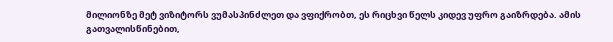მილიონზე მეტ ვიზიტორს ვუმასპინძლეთ და ვფიქრობთ, ეს რიცხვი წელს კიდევ უფრო გაიზრდება. ამის გათვალისწინებით,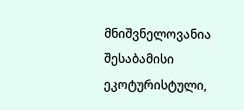მნიშვნელოვანია შესაბამისი ეკოტურისტული,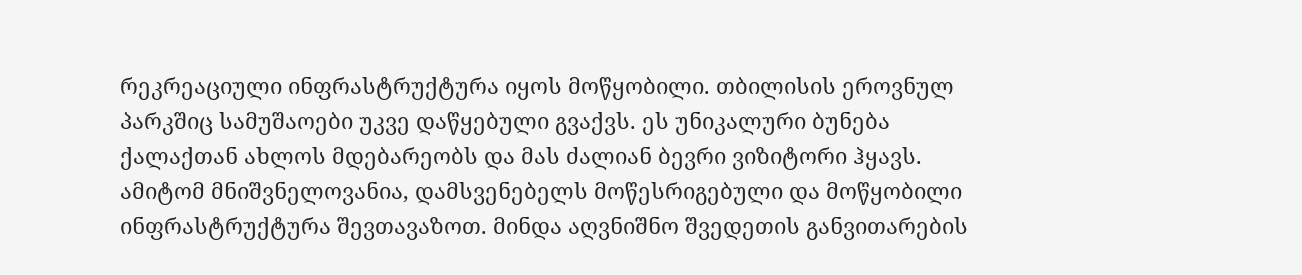რეკრეაციული ინფრასტრუქტურა იყოს მოწყობილი. თბილისის ეროვნულ პარკშიც სამუშაოები უკვე დაწყებული გვაქვს. ეს უნიკალური ბუნება ქალაქთან ახლოს მდებარეობს და მას ძალიან ბევრი ვიზიტორი ჰყავს. ამიტომ მნიშვნელოვანია, დამსვენებელს მოწესრიგებული და მოწყობილი ინფრასტრუქტურა შევთავაზოთ. მინდა აღვნიშნო შვედეთის განვითარების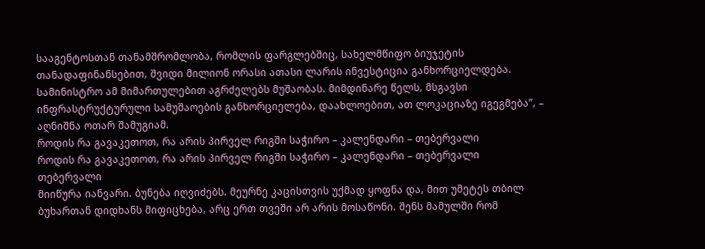სააგენტოსთან თანამშრომლობა, რომლის ფარგლებშიც, სახელმწიფო ბიუჯეტის თანადაფინანსებით, შვიდი მილიონ ორასი ათასი ლარის ინვესტიცია განხორციელდება. სამინისტრო ამ მიმართულებით აგრძელებს მუშაობას. მიმდინარე წელს, მსგავსი ინფრასტრუქტურული სამუშაოების განხორციელება, დაახლოებით, ათ ლოკაციაზე იგეგმება”, – აღნიშნა ოთარ შამუგიამ.
როდის რა გავაკეთოთ, რა არის პირველ რიგში საჭირო – კალენდარი – თებერვალი
როდის რა გავაკეთოთ, რა არის პირველ რიგში საჭირო – კალენდარი – თებერვალი
თებერვალი
მიიწურა იანვარი. ბუნება იღვიძებს. მეურნე კაცისთვის უქმად ყოფნა და, მით უმეტეს თბილ ბუხართან დიდხანს მიფიცხება, არც ერთ თვეში არ არის მოსაწონი. შენს მამულში რომ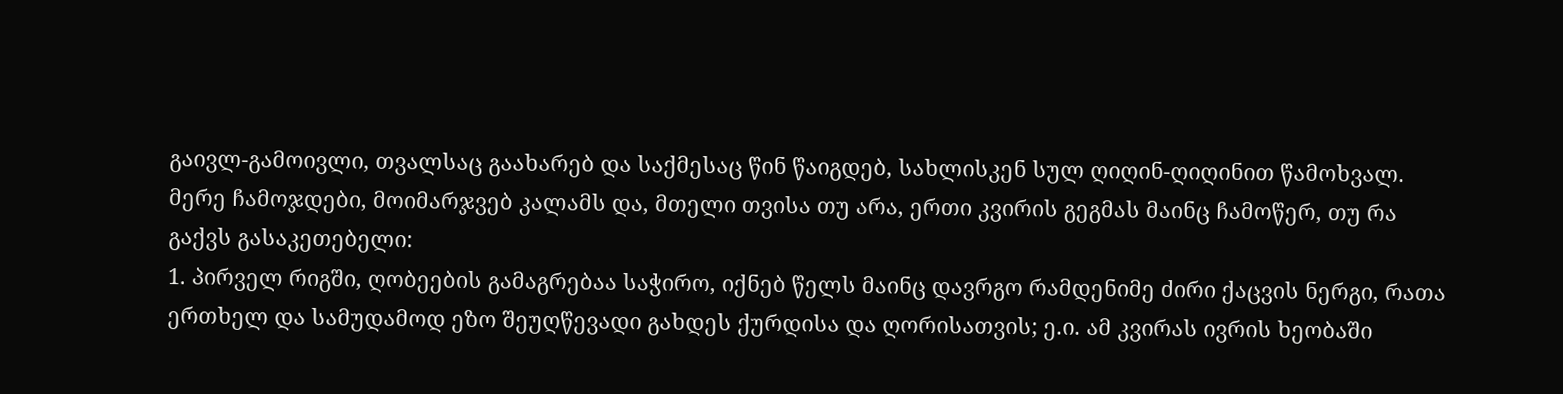გაივლ-გამოივლი, თვალსაც გაახარებ და საქმესაც წინ წაიგდებ, სახლისკენ სულ ღიღინ-ღიღინით წამოხვალ. მერე ჩამოჯდები, მოიმარჯვებ კალამს და, მთელი თვისა თუ არა, ერთი კვირის გეგმას მაინც ჩამოწერ, თუ რა გაქვს გასაკეთებელი:
1. პირველ რიგში, ღობეების გამაგრებაა საჭირო, იქნებ წელს მაინც დავრგო რამდენიმე ძირი ქაცვის ნერგი, რათა ერთხელ და სამუდამოდ ეზო შეუღწევადი გახდეს ქურდისა და ღორისათვის; ე.ი. ამ კვირას ივრის ხეობაში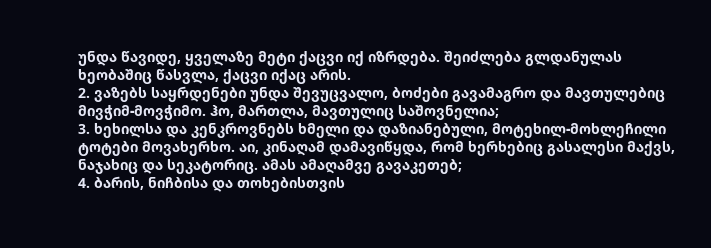უნდა წავიდე, ყველაზე მეტი ქაცვი იქ იზრდება. შეიძლება გლდანულას ხეობაშიც წასვლა, ქაცვი იქაც არის.
2. ვაზებს საყრდენები უნდა შევუცვალო, ბოძები გავამაგრო და მავთულებიც მივჭიმ-მოვჭიმო. ჰო, მართლა, მავთულიც საშოვნელია;
3. ხეხილსა და კენკროვნებს ხმელი და დაზიანებული, მოტეხილ-მოხლეჩილი ტოტები მოვახერხო. აი, კინაღამ დამავიწყდა, რომ ხერხებიც გასალესი მაქვს, ნაჯახიც და სეკატორიც. ამას ამაღამვე გავაკეთებ;
4. ბარის, ნიჩბისა და თოხებისთვის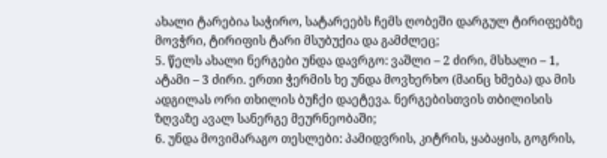ახალი ტარებია საჭირო, სატარეებს ჩემს ღობეში დარგულ ტირიფებზე მოვჭრი, ტირიფის ტარი მსუბუქია და გამძლეც;
5. წელს ახალი ნერგები უნდა დავრგო: ვაშლი – 2 ძირი, მსხალი – 1, ატამი – 3 ძირი. ერთი ჭერმის ხე უნდა მოვხერხო (მაინც ხმება) და მის ადგილას ორი თხილის ბუჩქი დაეტევა. ნერგებისთვის თბილისის ზღვაზე ავალ სანერგე მეურნეობაში;
6. უნდა მოვიმარაგო თესლები: პამიდვრის, კიტრის, ყაბაყის, გოგრის,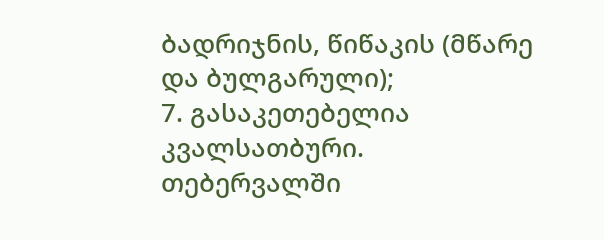ბადრიჯნის, წიწაკის (მწარე და ბულგარული);
7. გასაკეთებელია კვალსათბური.
თებერვალში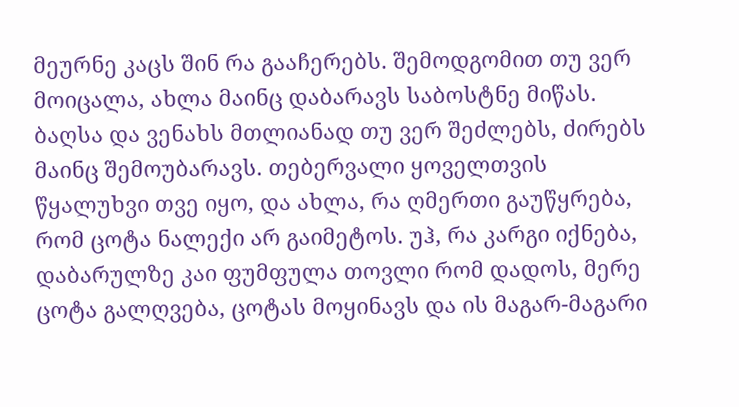მეურნე კაცს შინ რა გააჩერებს. შემოდგომით თუ ვერ მოიცალა, ახლა მაინც დაბარავს საბოსტნე მიწას. ბაღსა და ვენახს მთლიანად თუ ვერ შეძლებს, ძირებს მაინც შემოუბარავს. თებერვალი ყოველთვის წყალუხვი თვე იყო, და ახლა, რა ღმერთი გაუწყრება, რომ ცოტა ნალექი არ გაიმეტოს. უჰ, რა კარგი იქნება, დაბარულზე კაი ფუმფულა თოვლი რომ დადოს, მერე ცოტა გალღვება, ცოტას მოყინავს და ის მაგარ-მაგარი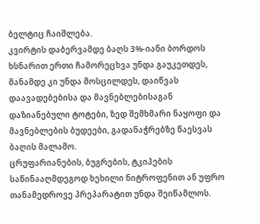ბელტიც ჩაიშლება.
კვირტის დაბერვამდე ბაღს 3%-იანი ბორდოს ხსნარით ერთი ჩამორეცხვა უნდა გაუკეთდეს, მანამდე კი უნდა მოსცილდეს, დაიწვას დაავადებებისა და მავნებლებისაგან დაზიანებული ტოტები, ზედ შემხმარი ნაყოფი და მავნებლების ბუდეები, გადანაჭრებზე წაესვას ბაღის მალამო.
ცრუფარიანების, ბუგრების, ტკიპების საწინააღმდეგოდ ხეხილი ნიტროფენით ან უფრო თანამედროვე პრეპარატით უნდა შეიწამლოს.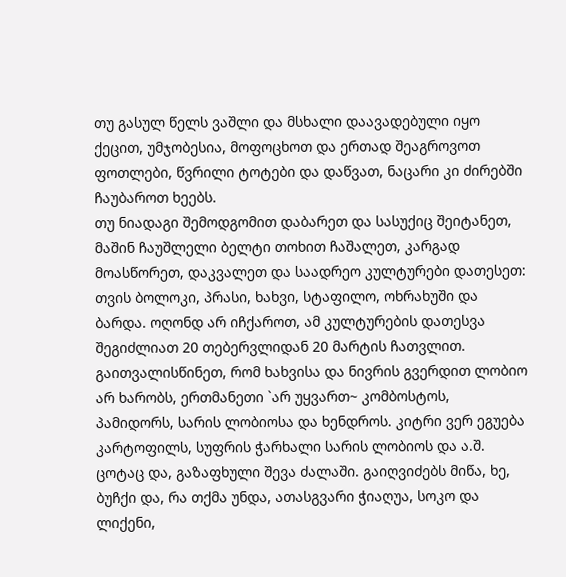თუ გასულ წელს ვაშლი და მსხალი დაავადებული იყო ქეცით, უმჯობესია, მოფოცხოთ და ერთად შეაგროვოთ ფოთლები, წვრილი ტოტები და დაწვათ, ნაცარი კი ძირებში ჩაუბაროთ ხეებს.
თუ ნიადაგი შემოდგომით დაბარეთ და სასუქიც შეიტანეთ, მაშინ ჩაუშლელი ბელტი თოხით ჩაშალეთ, კარგად მოასწორეთ, დაკვალეთ და საადრეო კულტურები დათესეთ: თვის ბოლოკი, პრასი, ხახვი, სტაფილო, ოხრახუში და ბარდა. ოღონდ არ იჩქაროთ, ამ კულტურების დათესვა შეგიძლიათ 20 თებერვლიდან 20 მარტის ჩათვლით.
გაითვალისწინეთ, რომ ხახვისა და ნივრის გვერდით ლობიო არ ხარობს, ერთმანეთი `არ უყვართ~ კომბოსტოს, პამიდორს, სარის ლობიოსა და ხენდროს. კიტრი ვერ ეგუება კარტოფილს, სუფრის ჭარხალი სარის ლობიოს და ა.შ.
ცოტაც და, გაზაფხული შევა ძალაში. გაიღვიძებს მიწა, ხე, ბუჩქი და, რა თქმა უნდა, ათასგვარი ჭიაღუა, სოკო და ლიქენი,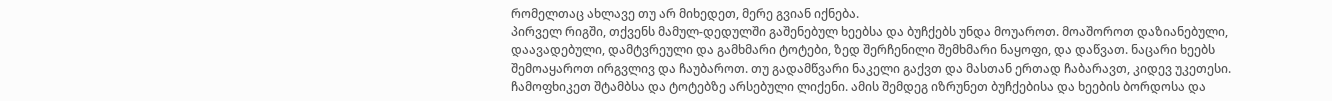რომელთაც ახლავე თუ არ მიხედეთ, მერე გვიან იქნება.
პირველ რიგში, თქვენს მამულ-დედულში გაშენებულ ხეებსა და ბუჩქებს უნდა მოუაროთ. მოაშოროთ დაზიანებული, დაავადებული, დამტვრეული და გამხმარი ტოტები, ზედ შერჩენილი შემხმარი ნაყოფი, და დაწვათ. ნაცარი ხეებს შემოაყაროთ ირგვლივ და ჩაუბაროთ. თუ გადამწვარი ნაკელი გაქვთ და მასთან ერთად ჩაბარავთ, კიდევ უკეთესი. ჩამოფხიკეთ შტამბსა და ტოტებზე არსებული ლიქენი. ამის შემდეგ იზრუნეთ ბუჩქებისა და ხეების ბორდოსა და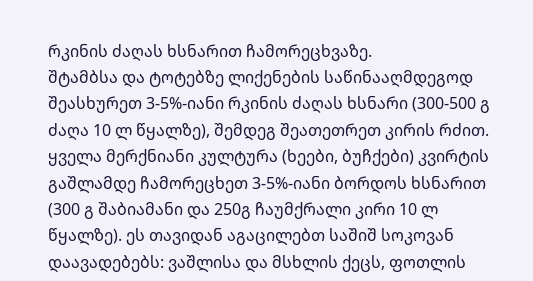რკინის ძაღას ხსნარით ჩამორეცხვაზე.
შტამბსა და ტოტებზე ლიქენების საწინააღმდეგოდ შეასხურეთ 3-5%-იანი რკინის ძაღას ხსნარი (300-500 გ ძაღა 10 ლ წყალზე), შემდეგ შეათეთრეთ კირის რძით.
ყველა მერქნიანი კულტურა (ხეები, ბუჩქები) კვირტის გაშლამდე ჩამორეცხეთ 3-5%-იანი ბორდოს ხსნარით (300 გ შაბიამანი და 250გ ჩაუმქრალი კირი 10 ლ წყალზე). ეს თავიდან აგაცილებთ საშიშ სოკოვან დაავადებებს: ვაშლისა და მსხლის ქეცს, ფოთლის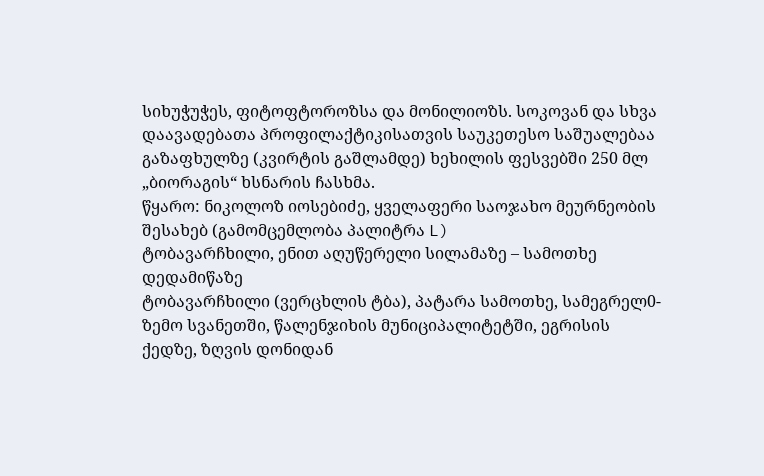სიხუჭუჭეს, ფიტოფტოროზსა და მონილიოზს. სოკოვან და სხვა დაავადებათა პროფილაქტიკისათვის საუკეთესო საშუალებაა გაზაფხულზე (კვირტის გაშლამდე) ხეხილის ფესვებში 250 მლ „ბიორაგის“ ხსნარის ჩასხმა.
წყარო: ნიკოლოზ იოსებიძე, ყველაფერი საოჯახო მეურნეობის შესახებ (გამომცემლობა პალიტრა L)
ტობავარჩხილი, ენით აღუწერელი სილამაზე – სამოთხე დედამიწაზე
ტობავარჩხილი (ვერცხლის ტბა), პატარა სამოთხე, სამეგრელ0-ზემო სვანეთში, წალენჯიხის მუნიციპალიტეტში, ეგრისის ქედზე, ზღვის დონიდან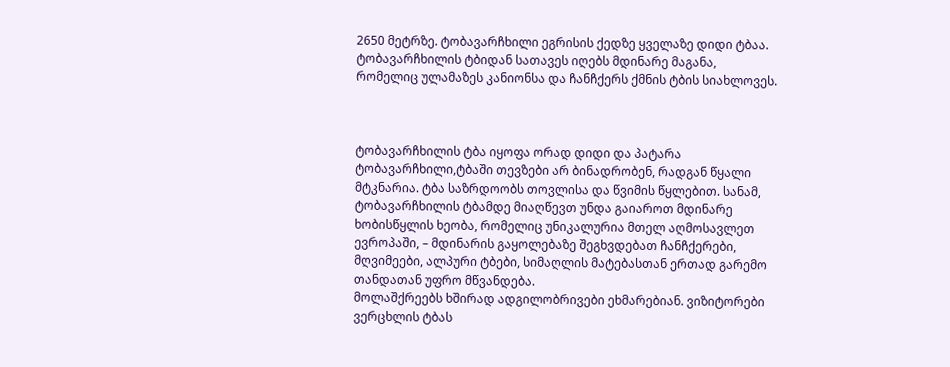2650 მეტრზე. ტობავარჩხილი ეგრისის ქედზე ყველაზე დიდი ტბაა. ტობავარჩხილის ტბიდან სათავეს იღებს მდინარე მაგანა, რომელიც ულამაზეს კანიონსა და ჩანჩქერს ქმნის ტბის სიახლოვეს.



ტობავარჩხილის ტბა იყოფა ორად დიდი და პატარა ტობავარჩხილი,ტბაში თევზები არ ბინადრობენ, რადგან წყალი მტკნარია. ტბა საზრდოობს თოვლისა და წვიმის წყლებით. სანამ, ტობავარჩხილის ტბამდე მიაღწევთ უნდა გაიაროთ მდინარე ხობისწყლის ხეობა, რომელიც უნიკალურია მთელ აღმოსავლეთ ევროპაში, – მდინარის გაყოლებაზე შეგხვდებათ ჩანჩქერები, მღვიმეები, ალპური ტბები, სიმაღლის მატებასთან ერთად გარემო თანდათან უფრო მწვანდება.
მოლაშქრეებს ხშირად ადგილობრივები ეხმარებიან. ვიზიტორები ვერცხლის ტბას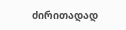ძირითადად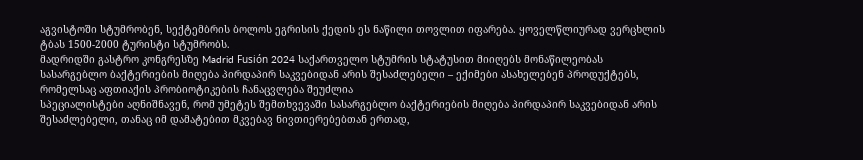აგვისტოში სტუმრობენ, სექტემბრის ბოლოს ეგრისის ქედის ეს ნაწილი თოვლით იფარება. ყოველწლიურად ვერცხლის ტბას 1500-2000 ტურისტი სტუმრობს.
მადრიდში გასტრო კონგრესზე Madrid Fusión 2024 საქართველო სტუმრის სტატუსით მიიღებს მონაწილეობას
სასარგებლო ბაქტერიების მიღება პირდაპირ საკვებიდან არის შესაძლებელი – ექიმები ასახელებენ პროდუქტებს, რომელსაც აფთიაქის პრობიოტიკების ჩანაცვლება შეუძლია
სპეციალისტები აღნიშნავენ, რომ უმეტეს შემთხვევაში სასარგებლო ბაქტერიების მიღება პირდაპირ საკვებიდან არის შესაძლებელი, თანაც იმ დამატებით მკვებავ ნივთიერებებთან ერთად,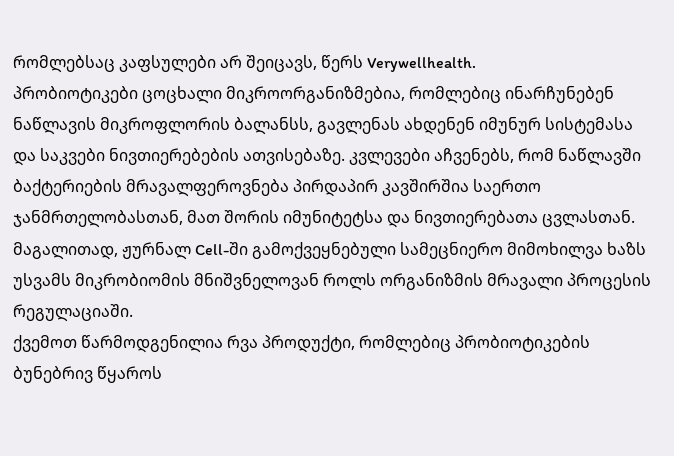რომლებსაც კაფსულები არ შეიცავს, წერს Verywellhealth.
პრობიოტიკები ცოცხალი მიკროორგანიზმებია, რომლებიც ინარჩუნებენ ნაწლავის მიკროფლორის ბალანსს, გავლენას ახდენენ იმუნურ სისტემასა და საკვები ნივთიერებების ათვისებაზე. კვლევები აჩვენებს, რომ ნაწლავში ბაქტერიების მრავალფეროვნება პირდაპირ კავშირშია საერთო ჯანმრთელობასთან, მათ შორის იმუნიტეტსა და ნივთიერებათა ცვლასთან. მაგალითად, ჟურნალ Cell-ში გამოქვეყნებული სამეცნიერო მიმოხილვა ხაზს უსვამს მიკრობიომის მნიშვნელოვან როლს ორგანიზმის მრავალი პროცესის რეგულაციაში.
ქვემოთ წარმოდგენილია რვა პროდუქტი, რომლებიც პრობიოტიკების ბუნებრივ წყაროს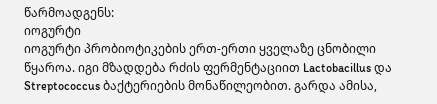წარმოადგენს:
იოგურტი
იოგურტი პრობიოტიკების ერთ-ერთი ყველაზე ცნობილი წყაროა. იგი მზადდება რძის ფერმენტაციით Lactobacillus და Streptococcus ბაქტერიების მონაწილეობით. გარდა ამისა,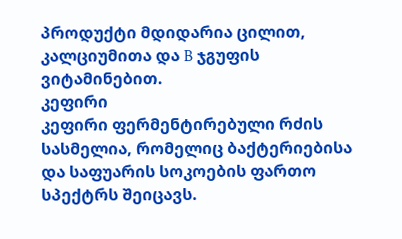პროდუქტი მდიდარია ცილით, კალციუმითა და B ჯგუფის ვიტამინებით.
კეფირი
კეფირი ფერმენტირებული რძის სასმელია, რომელიც ბაქტერიებისა და საფუარის სოკოების ფართო სპექტრს შეიცავს.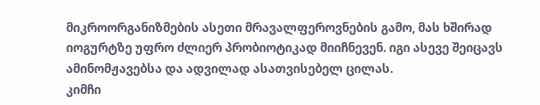მიკროორგანიზმების ასეთი მრავალფეროვნების გამო, მას ხშირად იოგურტზე უფრო ძლიერ პრობიოტიკად მიიჩნევენ. იგი ასევე შეიცავს ამინომჟავებსა და ადვილად ასათვისებელ ცილას.
კიმჩი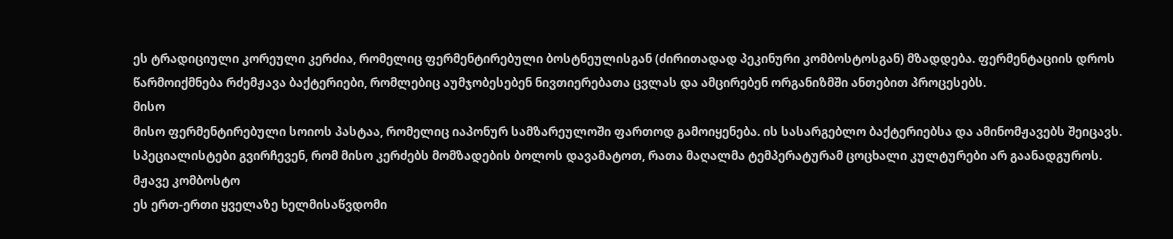ეს ტრადიციული კორეული კერძია, რომელიც ფერმენტირებული ბოსტნეულისგან (ძირითადად პეკინური კომბოსტოსგან) მზადდება. ფერმენტაციის დროს წარმოიქმნება რძემჟავა ბაქტერიები, რომლებიც აუმჯობესებენ ნივთიერებათა ცვლას და ამცირებენ ორგანიზმში ანთებით პროცესებს.
მისო
მისო ფერმენტირებული სოიოს პასტაა, რომელიც იაპონურ სამზარეულოში ფართოდ გამოიყენება. ის სასარგებლო ბაქტერიებსა და ამინომჟავებს შეიცავს. სპეციალისტები გვირჩევენ, რომ მისო კერძებს მომზადების ბოლოს დავამატოთ, რათა მაღალმა ტემპერატურამ ცოცხალი კულტურები არ გაანადგუროს.
მჟავე კომბოსტო
ეს ერთ-ერთი ყველაზე ხელმისაწვდომი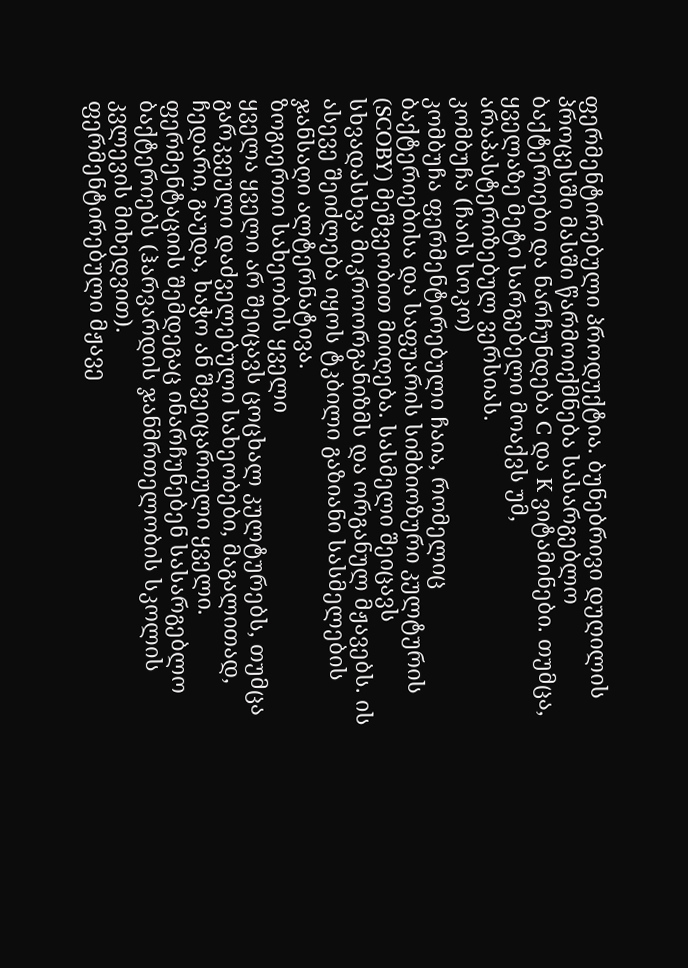ფერმენტირებული პროდუქტია. ბუნებრივი დუღილის პროცესში მასში წარმოიქმნება სასარგებლო ბაქტერიები და ნარჩუნდება C და K ვიტამინები. თუმცა, ყველაზე მეტი სარგებელი მოაქვს უმ, არაპასტერიზებულ ვერსიას.
კომბუჩა (ჩაის სოკო)
კომბუჩა ფერმენტირებული ჩაია, რომელიც ბაქტერიებისა და საფუარის სიმბიოზური კულტურის (SCOBY) მეშვეობით მიიღება. სასმელი შეიცავს სხვადასხვა მიკროორგანიზმს და ორგანულ მჟავებს. ის ასევე შეიძლება იყოს ტკბილი გაზიანი სასმელების ჯანსაღი ალტერნატივა.
ზოგიერთი სახეობის ყველი
ყველა ყველი არ შეიცავს ცოცხალ კულტურებს, თუმცა გარკვეული დაძველებული სახეობები, მაგალითად, ჩედარი, გაუდა, ხაჭო ან შვეიცარიული ყველი. ფერმენტაციის შემდეგაც ინარჩუნებენ სასარგებლო ბაქტერიებს (ჰარვარდის ჯანმრთელობის სკოლის კვლევის მიხედვით).
ფერმენტირებული მჟავე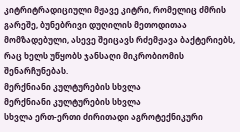კიტრიტრადიციული მჟავე კიტრი, რომელიც ძმრის გარეშე, ბუნებრივი დუღილის მეთოდითაა მომზადებული, ასევე შეიცავს რძემჟავა ბაქტერიებს, რაც ხელს უწყობს ჯანსაღი მიკრობიომის შენარჩუნებას.
მერქნიანი კულტურების სხვლა
მერქნიანი კულტურების სხვლა
სხვლა ერთ-ერთი ძირითადი აგროტექნიკური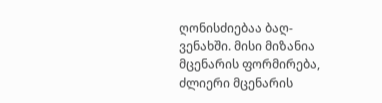ღონისძიებაა ბაღ-ვენახში. მისი მიზანია მცენარის ფორმირება, ძლიერი მცენარის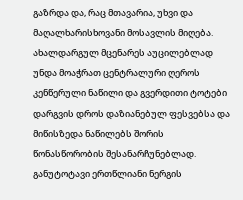გაზრდა და, რაც მთავარია, უხვი და მაღალხარისხოვანი მოსავლის მიღება.
ახალდარგულ მცენარეს აუცილებლად უნდა მოაჭრათ ცენტრალური ღეროს კენწერული ნაწილი და გვერდითი ტოტები დარგვის დროს დაზიანებულ ფესვებსა და მიწისზედა ნაწილებს შორის წონასწორობის შესანარჩუნებლად.
განუტოტავი ერთწლიანი ნერგის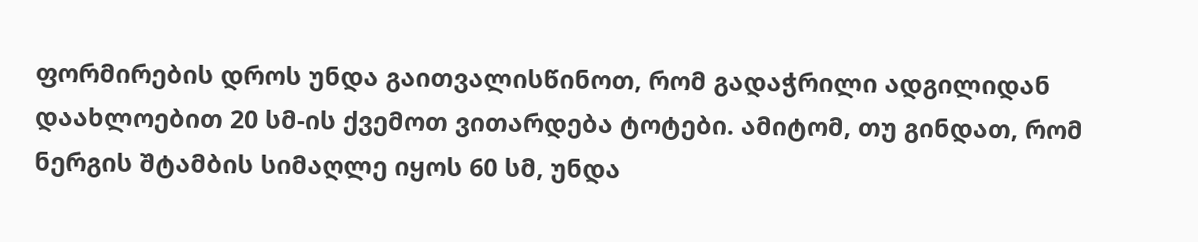ფორმირების დროს უნდა გაითვალისწინოთ, რომ გადაჭრილი ადგილიდან დაახლოებით 20 სმ-ის ქვემოთ ვითარდება ტოტები. ამიტომ, თუ გინდათ, რომ ნერგის შტამბის სიმაღლე იყოს 60 სმ, უნდა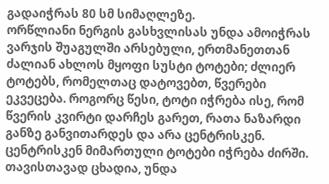გადაიჭრას 80 სმ სიმაღლეზე.
ორწლიანი ნერგის გასხვლისას უნდა ამოიჭრას ვარჯის შუაგულში არსებული, ერთმანეთთან ძალიან ახლოს მყოფი სუსტი ტოტები; ძლიერ ტოტებს, რომელთაც დატოვებთ, წვერები ეკვეცება. როგორც წესი, ტოტი იჭრება ისე, რომ წვერის კვირტი დარჩეს გარეთ, რათა ნაზარდი განზე განვითარდეს და არა ცენტრისკენ. ცენტრისკენ მიმართული ტოტები იჭრება ძირში. თავისთავად ცხადია, უნდა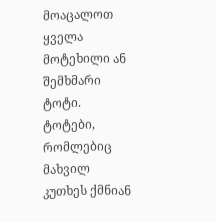მოაცალოთ ყველა მოტეხილი ან შემხმარი ტოტი. ტოტები, რომლებიც მახვილ კუთხეს ქმნიან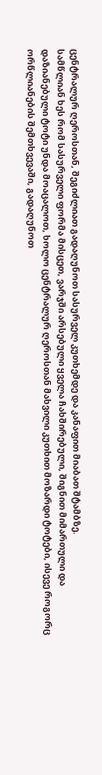ცენტრალურ ღეროსთან, შეგიძლიათ გადაღუნოთ სასურველ კუთხემდე და კანაფით მიაბათ შტამბზე.
სამწლიან ხეს რომ სასურველი ფორმა მისცეთ, ვარჯში არსებული ყველა ჩახშირებული, შიგნით მიმართული და დაზიანებული ტოტი უნდა მოაცალოთ, ხოლო ცენტრალურ ღეროსთან მახვილი კუთხით მოზარდი ტოტები, ისევე როგორც ორწლიანების შემთხვევაში, გადაღუნოთ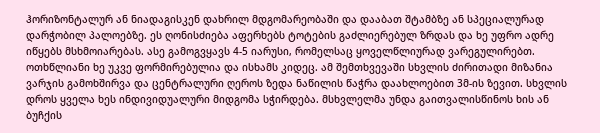ჰორიზონტალურ ან ნიადაგისკენ დახრილ მდგომარეობაში და დააბათ შტამბზე ან სპეციალურად დარჭობილ პალოებზე. ეს ღონისძიება აფერხებს ტოტების გაძლიერებულ ზრდას და ხე უფრო ადრე იწყებს მსხმოიარებას. ასე გამოგვყავს 4-5 იარუსი, რომელსაც ყოველწლიურად ვარეგულირებთ.
ოთხწლიანი ხე უკვე ფორმირებულია და ისხამს კიდეც. ამ შემთხვევაში სხვლის ძირითადი მიზანია ვარჯის გამოხშირვა და ცენტრალური ღეროს ზედა ნაწილის წაჭრა დაახლოებით 3მ-ის ზევით. სხვლის დროს ყველა ხეს ინდივიდუალური მიდგომა სჭირდება. მსხვლელმა უნდა გაითვალისწინოს ხის ან ბუჩქის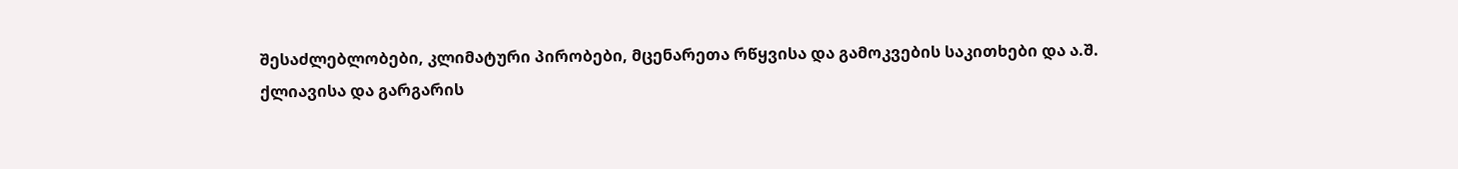შესაძლებლობები, კლიმატური პირობები, მცენარეთა რწყვისა და გამოკვების საკითხები და ა.შ.
ქლიავისა და გარგარის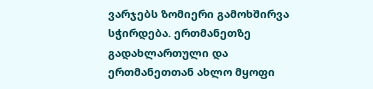ვარჯებს ზომიერი გამოხშირვა სჭირდება. ერთმანეთზე გადახლართული და ერთმანეთთან ახლო მყოფი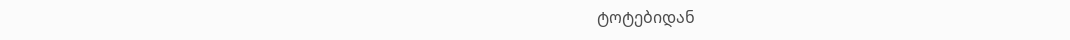ტოტებიდან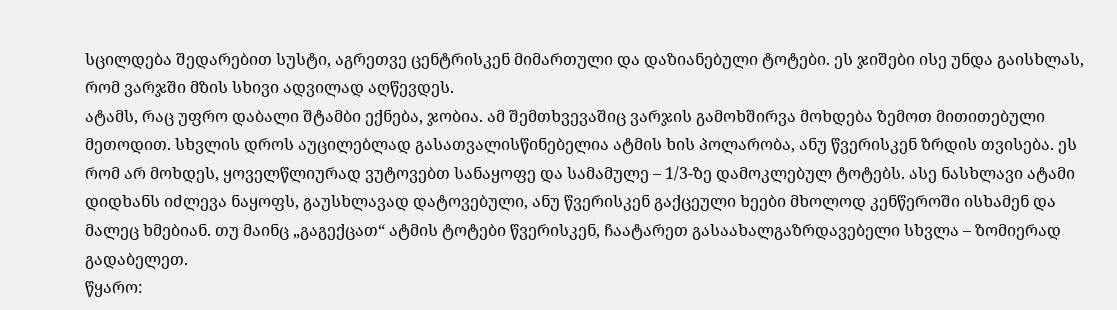სცილდება შედარებით სუსტი, აგრეთვე ცენტრისკენ მიმართული და დაზიანებული ტოტები. ეს ჯიშები ისე უნდა გაისხლას, რომ ვარჯში მზის სხივი ადვილად აღწევდეს.
ატამს, რაც უფრო დაბალი შტამბი ექნება, ჯობია. ამ შემთხვევაშიც ვარჯის გამოხშირვა მოხდება ზემოთ მითითებული მეთოდით. სხვლის დროს აუცილებლად გასათვალისწინებელია ატმის ხის პოლარობა, ანუ წვერისკენ ზრდის თვისება. ეს რომ არ მოხდეს, ყოველწლიურად ვუტოვებთ სანაყოფე და სამამულე – 1/3-ზე დამოკლებულ ტოტებს. ასე ნასხლავი ატამი დიდხანს იძლევა ნაყოფს, გაუსხლავად დატოვებული, ანუ წვერისკენ გაქცეული ხეები მხოლოდ კენწეროში ისხამენ და მალეც ხმებიან. თუ მაინც „გაგექცათ“ ატმის ტოტები წვერისკენ, ჩაატარეთ გასაახალგაზრდავებელი სხვლა – ზომიერად გადაბელეთ.
წყარო: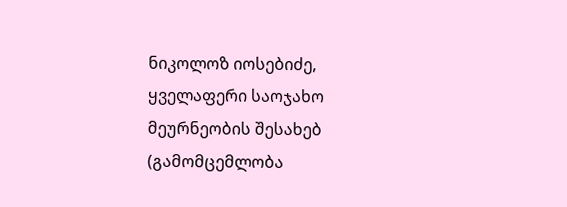ნიკოლოზ იოსებიძე, ყველაფერი საოჯახო მეურნეობის შესახებ (გამომცემლობა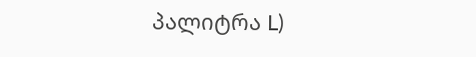პალიტრა L)